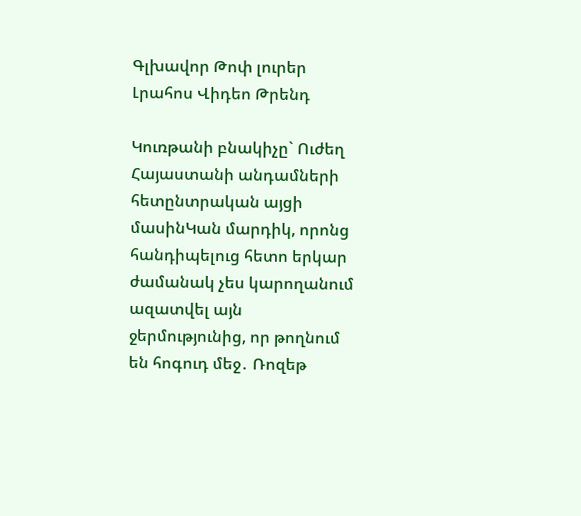Գլխավոր Թոփ լուրեր Լրահոս Վիդեո Թրենդ

Կուռթանի բնակիչը` Ուժեղ Հայաստանի անդամների հետընտրական այցի մասինԿան մարդիկ, որոնց հանդիպելուց հետո երկար ժամանակ չես կարողանում ազատվել այն ջերմությունից, որ թողնում են հոգուդ մեջ․ Ռոզեթ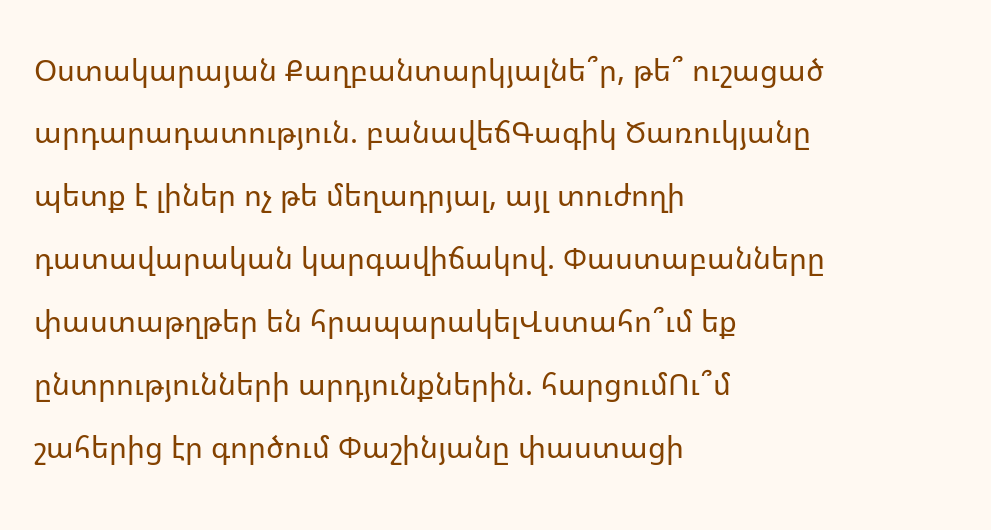Օստակարայան Քաղբանտարկյալնե՞ր, թե՞ ուշացած արդարադատություն. բանավեճԳագիկ Ծառուկյանը պետք է լիներ ոչ թե մեղադրյալ, այլ տուժողի դատավարական կարգավիճակով. Փաստաբանները փաստաթղթեր են հրապարակելՎստահո՞ւմ եք ընտրությունների արդյունքներին. հարցումՈւ՞մ շահերից էր գործում Փաշինյանը փաստացի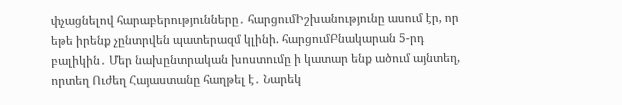փչացնելով հարաբերությունները․ հարցումԻշխանությունը ասում էր, որ եթե իրենք չընտրվեն պատերազմ կլինի. հարցումԲնակարան 5-րդ բալիկին․ Մեր նախընտրական խոստումը ի կատար ենք ածում այնտեղ, որտեղ Ուժեղ Հայաստանը հաղթել է․ Նարեկ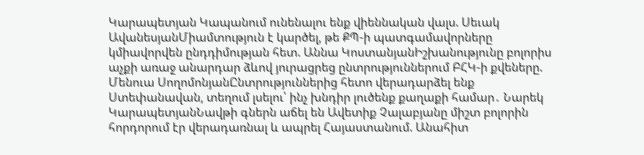Կարապետյան Կապանում ունենալու ենք վիեննական վալս. Սեւակ ԱվանեսյանՄիամտություն է կարծել, թե ՔՊ-ի պատգամավորները կմիավորվեն ընդդիմության հետ. Աննա ԿոստանյանԻշխանությունը բոլորիս աչքի առաջ անարդար ձևով յուրացրեց ընտրություններում ԲՀԿ-ի քվեները. Մենուա ՍողոմոնյանԸնտրություններից հետո վերադարձել ենք Ստեփանավան, տեղում լսելու՝ ինչ խնդիր լուծենք քաղաքի համար․ Նարեկ ԿարապետյանՆավթի գներն աճել են Ավետիք Չալաբյանը միշտ բոլորին հորդորում էր վերադառնալ և ապրել Հայաստանում. Անահիտ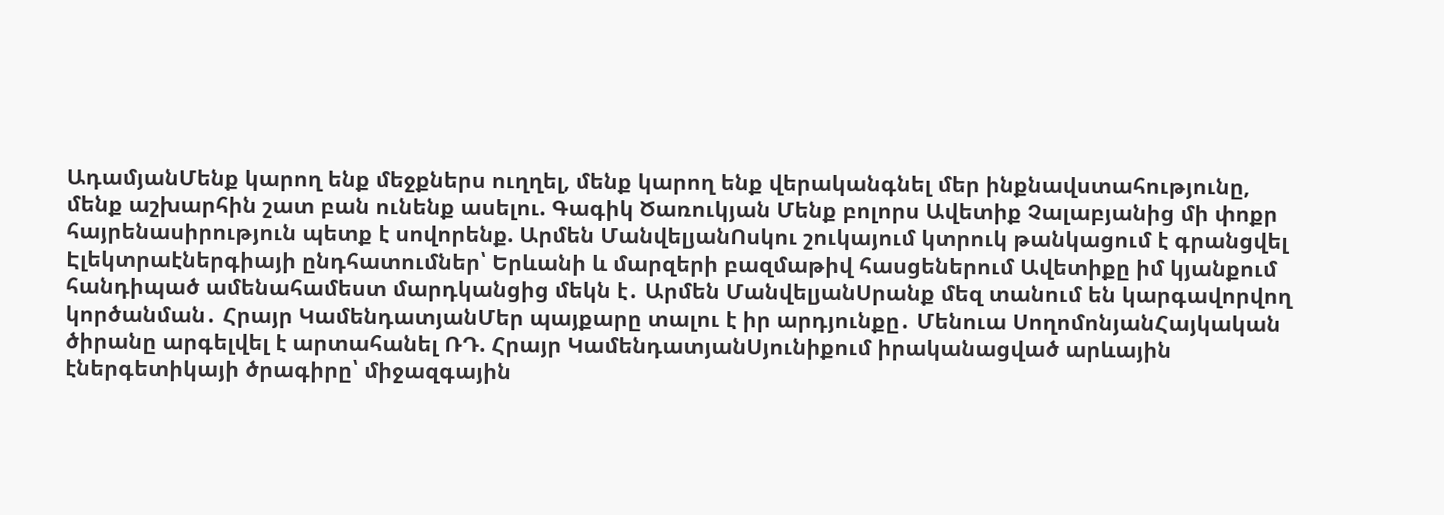ԱդամյանՄենք կարող ենք մեջքներս ուղղել, մենք կարող ենք վերականգնել մեր ինքնավստահությունը, մենք աշխարհին շատ բան ունենք ասելու. Գագիկ Ծառուկյան Մենք բոլորս Ավետիք Չալաբյանից մի փոքր հայրենասիրություն պետք է սովորենք. Արմեն ՄանվելյանՈսկու շուկայում կտրուկ թանկացում է գրանցվել Էլեկտրաէներգիայի ընդհատումներ՝ Երևանի և մարզերի բազմաթիվ հասցեներում Ավետիքը իմ կյանքում հանդիպած ամենահամեստ մարդկանցից մեկն է․ Արմեն ՄանվելյանՍրանք մեզ տանում են կարգավորվող կործանման․ Հրայր ԿամենդատյանՄեր պայքարը տալու է իր արդյունքը․ Մենուա ՍողոմոնյանՀայկական ծիրանը արգելվել է արտահանել ՌԴ. Հրայր ԿամենդատյանՍյունիքում իրականացված արևային էներգետիկայի ծրագիրը՝ միջազգային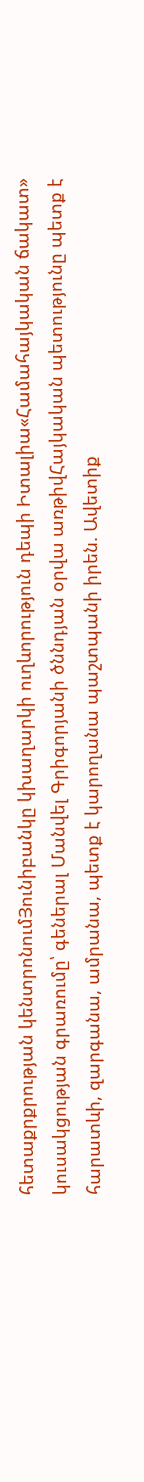հետաքրքրության կենտրոնումՅունիբանկը կխաղարկի ուղևորություն դեպի Իտալիա«Համահայկական ճակատ» կուսակցության գրառումը՝ գեներալ Մանվել Գրիգորյանի ծննդյան օրվա առթիվՀայկական պետությունը պետք է հարատևի, զարգանա, ամրանա, պետք է կարողանա պաշտպանի իրեն. Ավետիք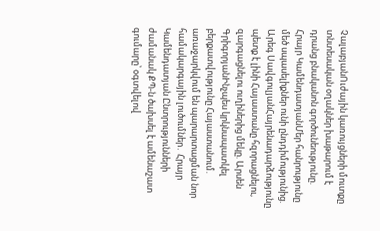ՉալաբյանՈւժային կառույցների մուտքը տնտեսական օղակներ խաթարում է դրանց բնականոն գործունեությունը. Հրայր ԿամենդատյանՄեր հանրությունը մեծ սպասելիքներ ունի ընդդիմությունից. Արեգ ՍավգուլյանՀայրենադարձությունը պետք է լինի Հայաստանը հզորացնելու, զարգացնելու ուղիներից մեկը. Արսեն ԳրիգորյանԻնչպես կրկնապատկել բերքատվությունը Հայաստանում. առաջարկվում են պարարտացման նոր համակարգային լուծումներ․ Հրայր Կամենդատյան Ընտրությունների ժամանակ ՔՊ-ն ծախսել է ամենաշատ գումարը՝ օգտվելով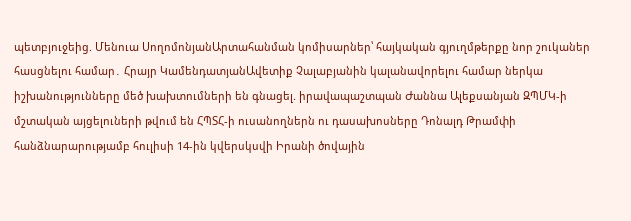պետբյուջեից. Մենուա ՍողոմոնյանԱրտահանման կոմիսարներ՝ հայկական գյուղմթերքը նոր շուկաներ հասցնելու համար․ Հրայր ԿամենդատյանԱվետիք Չալաբյանին կալանավորելու համար ներկա իշխանությունները մեծ խախտումների են գնացել. իրավապաշտպան Ժաննա Ալեքսանյան ԶՊՄԿ-ի մշտական այցելուների թվում են ՀՊՏՀ-ի ուսանողներն ու դասախոսները Դոնալդ Թրամփի հանձնարարությամբ հուլիսի 14-ին կվերսկսվի Իրանի ծովային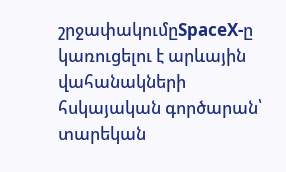շրջափակումըSpaceX-ը կառուցելու է արևային վահանակների հսկայական գործարան՝ տարեկան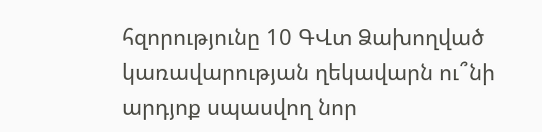հզորությունը 10 ԳՎտ Ձախողված կառավարության ղեկավարն ու՞նի արդյոք սպասվող նոր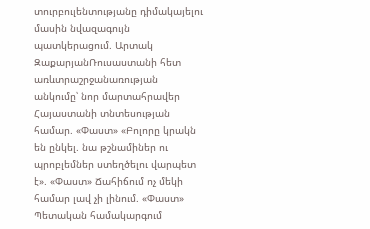տուրբուլենտությանը դիմակայելու մասին նվազագույն պատկերացում. Արտակ ԶաքարյանՌուսաստանի հետ առևտրաշրջանառության անկումը՝ նոր մարտահրավեր Հայաստանի տնտեսության համար. «Փաստ» «Բոլորը կրակն են ընկել. նա թշնամիներ ու պրոբլեմներ ստեղծելու վարպետ է». «Փաստ» Ճահիճում ոչ մեկի համար լավ չի լինում. «Փաստ» Պետական համակարգում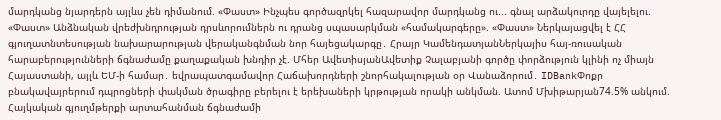մարդկանց նյարդերն այլևս չեն դիմանում. «Փաստ» Ինչպես գործազրկել հազարավոր մարդկանց ու... գնալ արձակուրդը վայելելու. «Փաստ» Անձնական վրեժխնդրության դրսևորումներն ու դրանց սպասարկման «համակարգերը». «Փաստ» Ներկայացվել է ՀՀ գյուղատնտեսության նախարարության վերականգնման նոր հայեցակարգը․ Հրայր ԿամենդատյանՆերկայիս հայ-ռուսական հարաբերությունների ճգնաժամը քաղաքական խնդիր չէ. Մհեր ԱվետիսյանԱվետիք Չալաբյանի գործը փորձություն կլինի ոչ միայն Հայաստանի, այլև ԵՄ-ի համար․ եվրապատգամավոր Հաճախորդների շնորհակալության օր Վանաձորում․ IDBankՓոքր բնակավայրերում դպրոցների փակման ծրագիրը բերելու է երեխաների կրթության որակի անկման. Ատոմ Մխիթարյան74.5% անկում. Հայկական գյուղմթերքի արտահանման ճգնաժամի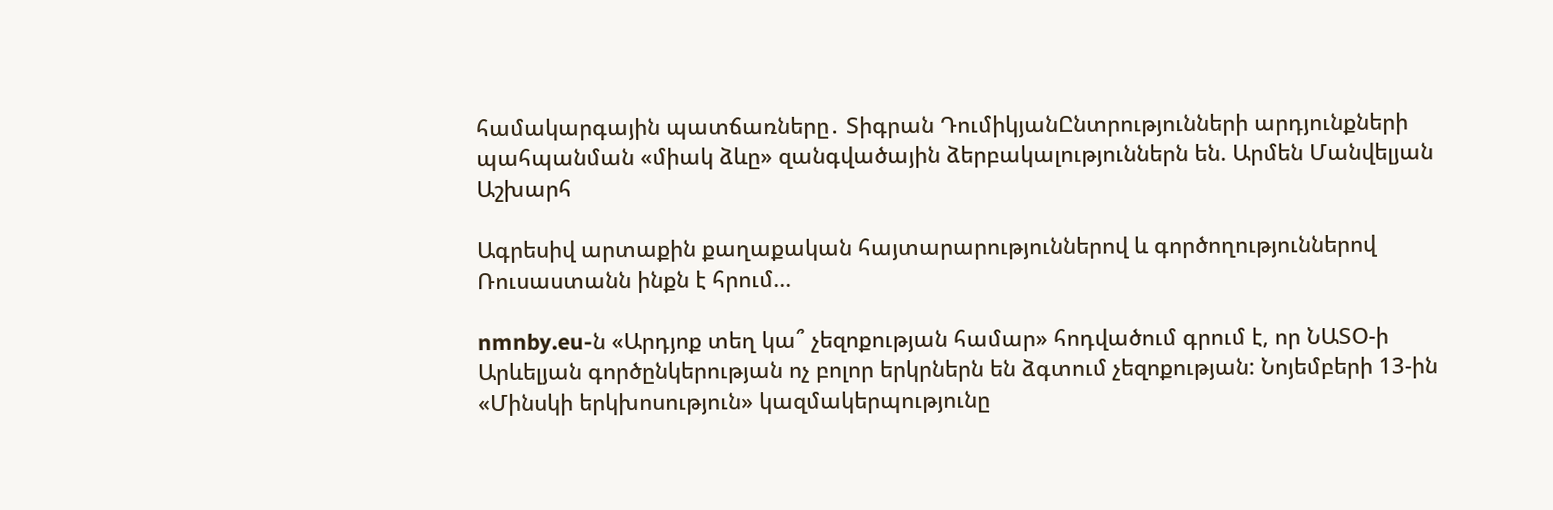համակարգային պատճառները․ Տիգրան ԴումիկյանԸնտրությունների արդյունքների պահպանման «միակ ձևը» զանգվածային ձերբակալություններն են. Արմեն Մանվելյան
Աշխարհ

Ագրեսիվ արտաքին քաղաքական հայտարարություններով և գործողություններով Ռուսաստանն ինքն է հրում...

nmnby.eu-ն «Արդյոք տեղ կա՞ չեզոքության համար» հոդվածում գրում է, որ ՆԱՏՕ-ի Արևելյան գործընկերության ոչ բոլոր երկրներն են ձգտում չեզոքության: Նոյեմբերի 13-ին «Մինսկի երկխոսություն» կազմակերպությունը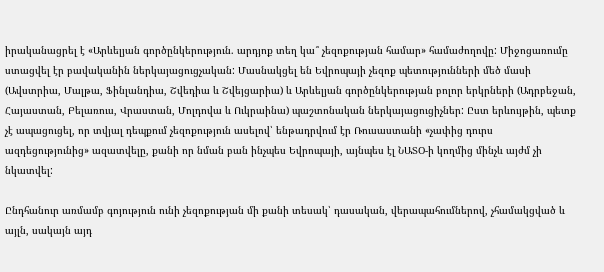իրականացրել է «Արևելյան գործընկերություն. արդյոք տեղ կա՞ չեզոքության համար» համաժողովը: Միջոցառումը ստացվել էր բավականին ներկայացուցչական: Մասնակցել են Եվրոպայի չեզոք պետությունների մեծ մասի (Ավստրիա, Մալթա, Ֆինլանդիա, Շվեդիա և Շվեյցարիա) և Արևելյան գործընկերության բոլոր երկրների (Ադրբեջան, Հայաստան, Բելառուս, Վրաստան, Մոլդովա և Ուկրաինա) պաշտոնական ներկայացուցիչներ: Ըստ երևույթին, պետք չէ ապացուցել, որ տվյալ դեպքում չեզոքություն ասելով՝ ենթադրվում էր Ռուսաստանի «չափից դուրս ազդեցությունից» ազատվելը, քանի որ նման բան ինչպես Եվրոպայի, այնպես էլ ՆԱՏՕ-ի կողմից մինչև այժմ չի նկատվել:

Ընդհանուր առմամբ գոյություն ունի չեզոքության մի քանի տեսակ՝ դասական, վերապահումներով, չհամակցված և այլն, սակայն այդ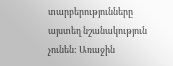տարբերությունները այստեղ նշանակություն չունեն: Առաջին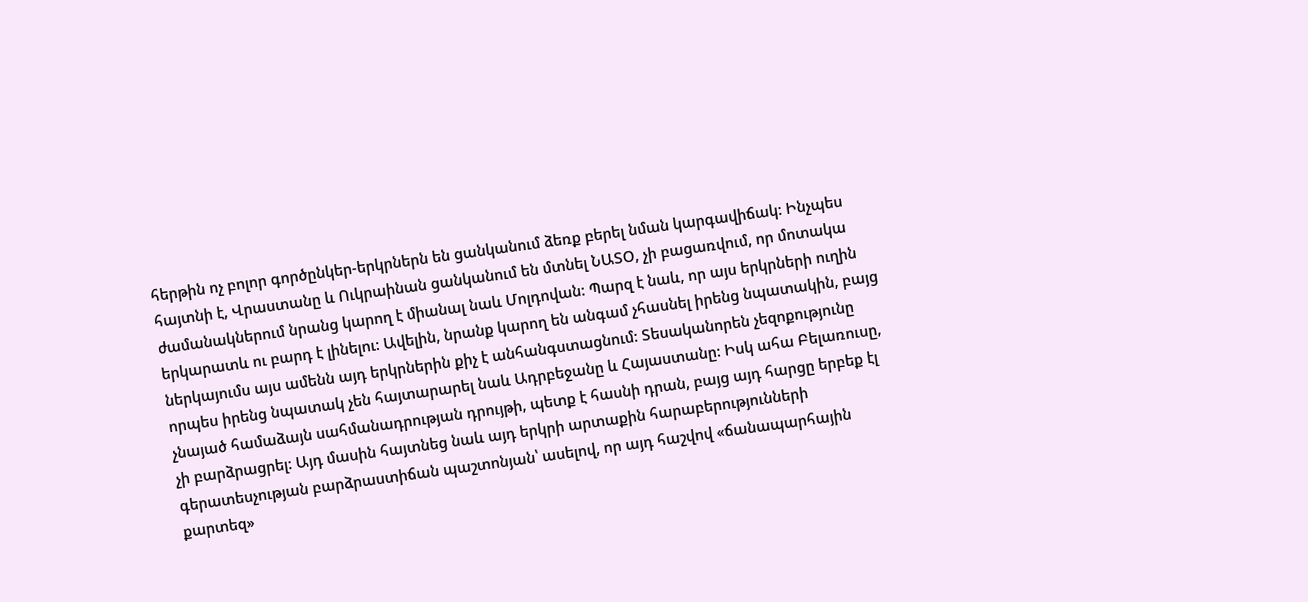հերթին ոչ բոլոր գործընկեր-երկրներն են ցանկանում ձեռք բերել նման կարգավիճակ: Ինչպես հայտնի է, Վրաստանը և Ուկրաինան ցանկանում են մտնել ՆԱՏՕ, չի բացառվում, որ մոտակա ժամանակներում նրանց կարող է միանալ նաև Մոլդովան: Պարզ է նաև, որ այս երկրների ուղին երկարատև ու բարդ է լինելու: Ավելին, նրանք կարող են անգամ չհասնել իրենց նպատակին, բայց ներկայումս այս ամենն այդ երկրներին քիչ է անհանգստացնում: Տեսականորեն չեզոքությունը որպես իրենց նպատակ չեն հայտարարել նաև Ադրբեջանը և Հայաստանը: Իսկ ահա Բելառուսը, չնայած համաձայն սահմանադրության դրույթի, պետք է հասնի դրան, բայց այդ հարցը երբեք էլ չի բարձրացրել: Այդ մասին հայտնեց նաև այդ երկրի արտաքին հարաբերությունների գերատեսչության բարձրաստիճան պաշտոնյան՝ ասելով, որ այդ հաշվով «ճանապարհային քարտեզ»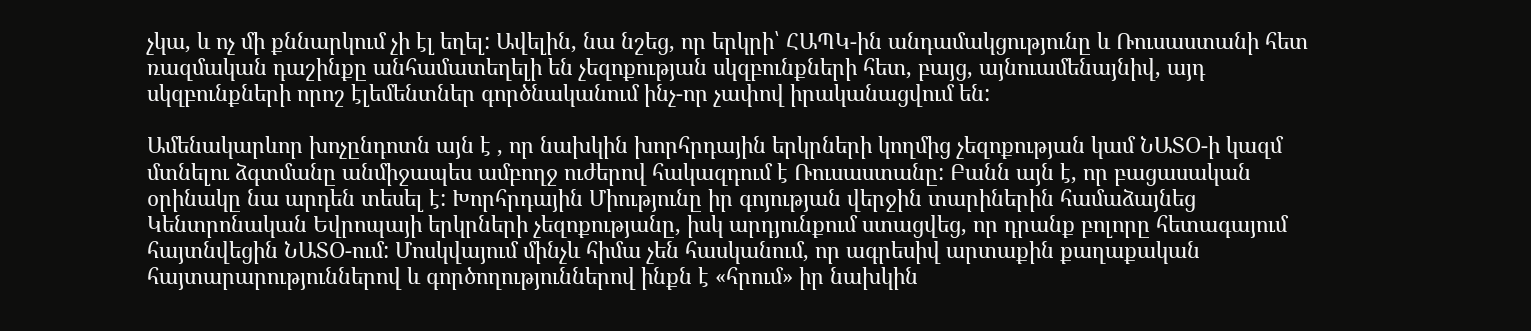չկա, և ոչ մի քննարկում չի էլ եղել: Ավելին, նա նշեց, որ երկրի՝ ՀԱՊԿ-ին անդամակցությունը և Ռուսաստանի հետ ռազմական դաշինքը անհամատեղելի են չեզոքության սկզբունքների հետ, բայց, այնուամենայնիվ, այդ սկզբունքների որոշ էլեմենտներ գործնականում ինչ-որ չափով իրականացվում են:

Ամենակարևոր խոչընդոտն այն է , որ նախկին խորհրդային երկրների կողմից չեզոքության կամ ՆԱՏՕ-ի կազմ մտնելու ձգտմանը անմիջապես ամբողջ ուժերով հակազդում է Ռուսաստանը: Բանն այն է, որ բացասական օրինակը նա արդեն տեսել է: Խորհրդային Միությունը իր գոյության վերջին տարիներին համաձայնեց Կենտրոնական Եվրոպայի երկրների չեզոքությանը, իսկ արդյունքում ստացվեց, որ դրանք բոլորը հետագայում հայտնվեցին ՆԱՏՕ-ում: Մոսկվայում մինչև հիմա չեն հասկանում, որ ագրեսիվ արտաքին քաղաքական հայտարարություններով և գործողություններով ինքն է «հրում» իր նախկին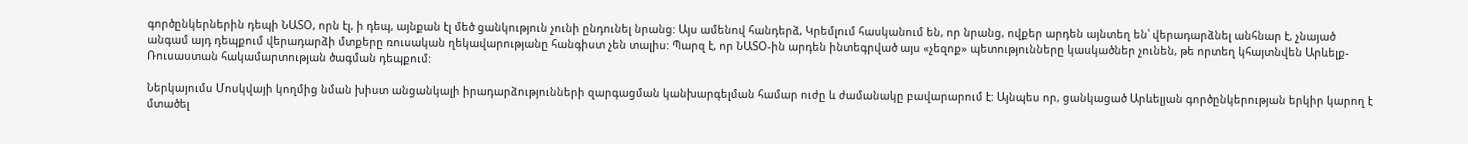գործընկերներին դեպի ՆԱՏՕ, որն էլ, ի դեպ, այնքան էլ մեծ ցանկություն չունի ընդունել նրանց: Այս ամենով հանդերձ, Կրեմլում հասկանում են, որ նրանց, ովքեր արդեն այնտեղ են՝ վերադարձնել անհնար է, չնայած անգամ այդ դեպքում վերադարձի մտքերը ռուսական ղեկավարությանը հանգիստ չեն տալիս: Պարզ է, որ ՆԱՏՕ-ին արդեն ինտեգրված այս «չեզոք» պետությունները կասկածներ չունեն, թե որտեղ կհայտնվեն Արևելք-Ռուսաստան հակամարտության ծագման դեպքում:

Ներկայումս Մոսկվայի կողմից նման խիստ անցանկալի իրադարձությունների զարգացման կանխարգելման համար ուժը և ժամանակը բավարարում է: Այնպես որ, ցանկացած Արևելյան գործընկերության երկիր կարող է մտածել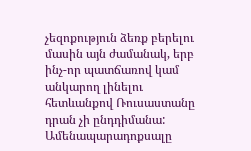չեզոքություն ձեռք բերելու մասին այն ժամանակ, երբ ինչ-որ պատճառով կամ անկարող լինելու հետևանքով Ռուսաստանը դրան չի ընդդիմանա: Ամենապարադոքսալը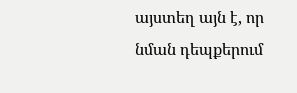այստեղ այն է, որ նման դեպքերում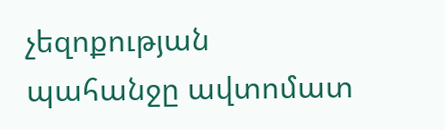չեզոքության պահանջը ավտոմատ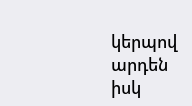կերպով արդեն իսկ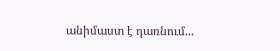անիմաստ է դառնում...